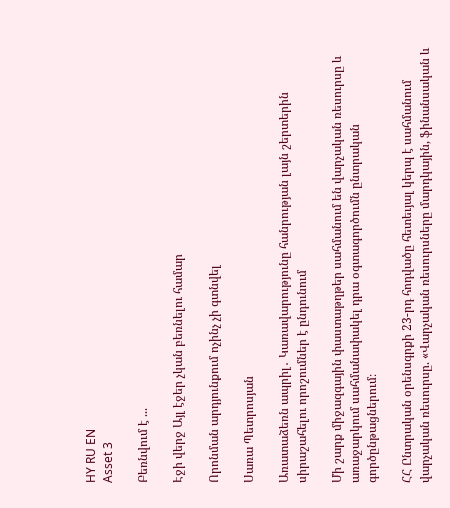HY RU EN
Asset 3

Բեռնվում է ...

Էջի վերջ Այլ էջեր չկան բեռնելու համար

Որոնման արդյունքում ոչինչ չի գտնվել

Սառա Պետրոսյան

Առատաձեռն ապրիլ․ Կառավարությունը հանրության լայն շերտերին սիրաշահելու որոշումներ է ընդունում

Մի շարք միջազգային փաստաթղթեր սահմանում են վարչական ռեսուրսը և առաջարկում սահմանափակել դրա օգտագործումն ընտրական գործընթացներում։

ՀՀ Ընտրական օրենսգրքի 23-րդ հոդվածը հետեւյալ կերպ է սահմանում վարչական ռեսուրսը. «Վարչական ռեսուրսները մարդկային, ֆինանսական և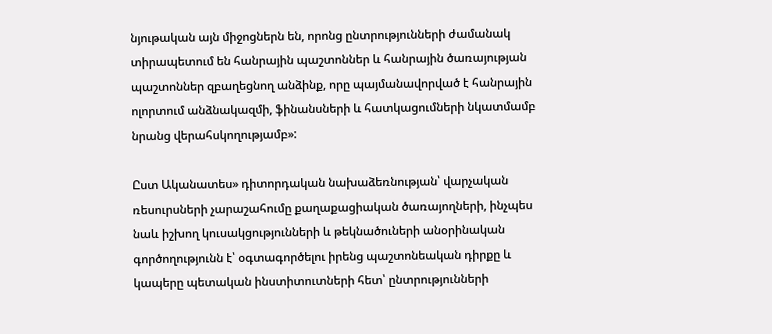նյութական այն միջոցներն են, որոնց ընտրությունների ժամանակ տիրապետում են հանրային պաշտոններ և հանրային ծառայության պաշտոններ զբաղեցնող անձինք, որը պայմանավորված է հանրային ոլորտում անձնակազմի, ֆինանսների և հատկացումների նկատմամբ նրանց վերահսկողությամբ»:

Ըստ Ականատես» դիտորդական նախաձեռնության՝ վարչական ռեսուրսների չարաշահումը քաղաքացիական ծառայողների, ինչպես նաև իշխող կուսակցությունների և թեկնածուների անօրինական գործողությունն է՝ օգտագործելու իրենց պաշտոնեական դիրքը և կապերը պետական ինստիտուտների հետ՝ ընտրությունների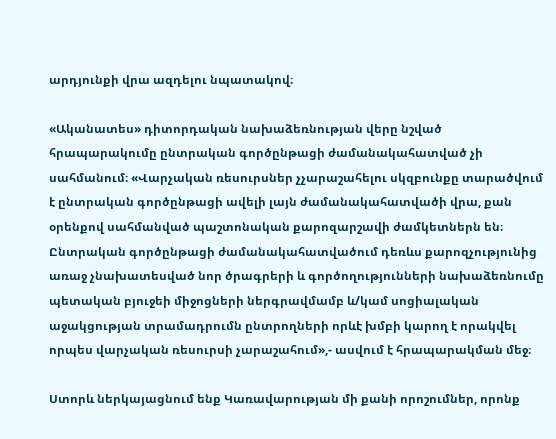արդյունքի վրա ազդելու նպատակով։

«Ականատես» դիտորդական նախաձեռնության վերը նշված հրապարակումը ընտրական գործընթացի ժամանակահատված չի սահմանում։ «Վարչական ռեսուրսներ չչարաշահելու սկզբունքը տարածվում է ընտրական գործընթացի ավելի լայն ժամանակահատվածի վրա, քան օրենքով սահմանված պաշտոնական քարոզարշավի ժամկետներն են։ Ընտրական գործընթացի ժամանակահատվածում դեռևս քարոզչությունից առաջ չնախատեսված նոր ծրագրերի և գործողությունների նախաձեռնումը պետական բյուջեի միջոցների ներգրավմամբ և/կամ սոցիալական աջակցության տրամադրումն ընտրողների որևէ խմբի կարող է որակվել որպես վարչական ռեսուրսի չարաշահում»,- ասվում է հրապարակման մեջ։

Ստորև ներկայացնում ենք Կառավարության մի քանի որոշումներ, որոնք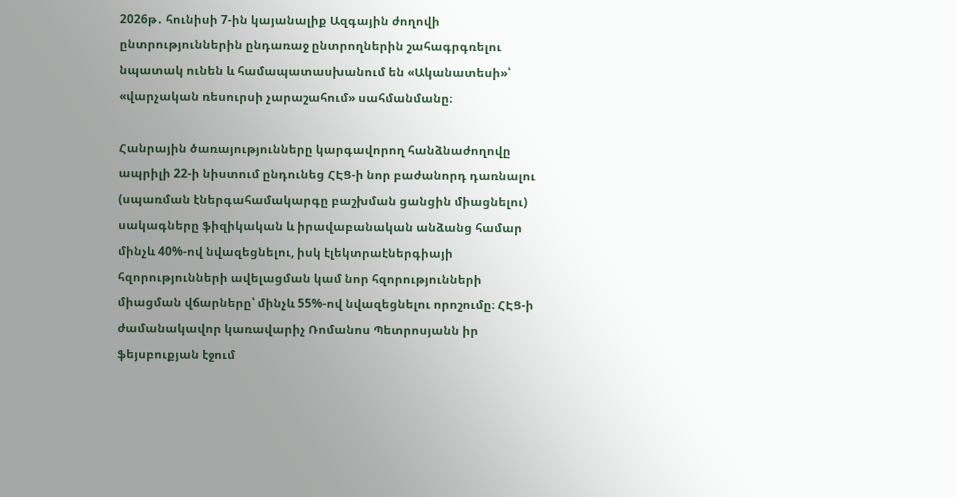2026թ․ հունիսի 7-ին կայանալիք Ազգային ժողովի ընտրություններին ընդառաջ ընտրողներին շահագրգռելու նպատակ ունեն և համապատասխանում են «Ականատեսի»՝ «վարչական ռեսուրսի չարաշահում» սահմանմանը։

Հանրային ծառայությունները կարգավորող հանձնաժողովը ապրիլի 22-ի նիստում ընդունեց ՀԷՑ-ի նոր բաժանորդ դառնալու (սպառման էներգահամակարգը բաշխման ցանցին միացնելու) սակագները ֆիզիկական և իրավաբանական անձանց համար մինչև 40%-ով նվազեցնելու, իսկ էլեկտրաէներգիայի հզորությունների ավելացման կամ նոր հզորությունների միացման վճարները՝ մինչև 55%-ով նվազեցնելու որոշումը։ ՀԷՑ-ի ժամանակավոր կառավարիչ Ռոմանոս Պետրոսյանն իր ֆեյսբուքյան էջում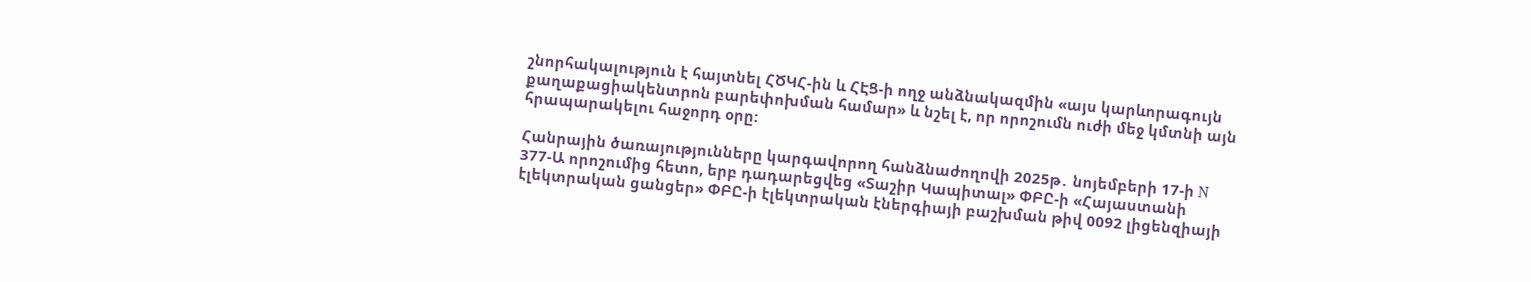շնորհակալություն է հայտնել ՀԾԿՀ-ին և ՀԷՑ-ի ողջ անձնակազմին «այս կարևորագույն քաղաքացիակենտրոն բարեփոխման համար» և նշել է, որ որոշումն ուժի մեջ կմտնի այն հրապարակելու հաջորդ օրը:

Հանրային ծառայությունները կարգավորող հանձնաժողովի 2025թ․ նոյեմբերի 17-ի N 377-Ա որոշումից հետո, երբ դադարեցվեց «Տաշիր Կապիտալ» ՓԲԸ-ի «Հայաստանի էլեկտրական ցանցեր» ՓԲԸ-ի էլեկտրական էներգիայի բաշխման թիվ 0092 լիցենզիայի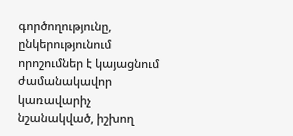գործողությունը, ընկերությունում որոշումներ է կայացնում ժամանակավոր կառավարիչ նշանակված, իշխող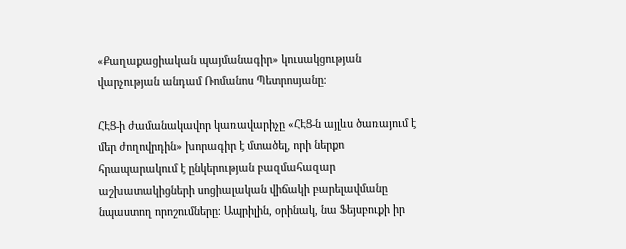«Քաղաքացիական պայմանագիր» կուսակցության վարչության անդամ Ռոմանոս Պետրոսյանը։

ՀԷՑ-ի ժամանակավոր կառավարիչը «ՀԷՑ-ն այլևս ծառայում է մեր ժողովրդին» խորագիր է մտածել, որի ներքո հրապարակում է ընկերության բազմահազար աշխատակիցների սոցիալական վիճակի բարելավմանը նպաստող որոշումները։ Ապրիլին, օրինակ, նա Ֆեյսբուքի իր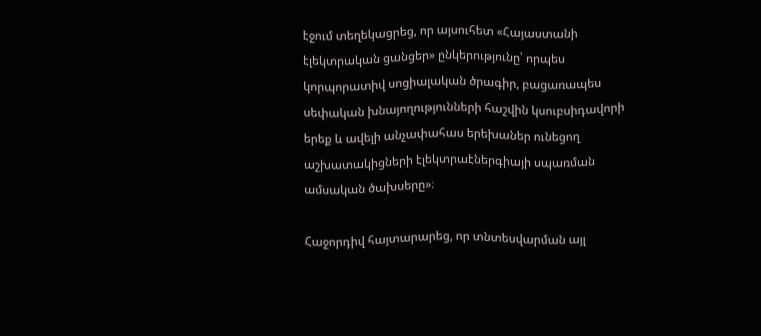էջում տեղեկացրեց, որ այսուհետ «Հայաստանի էլեկտրական ցանցեր» ընկերությունը՝ որպես կորպորատիվ սոցիալական ծրագիր, բացառապես սեփական խնայողությունների հաշվին կսուբսիդավորի երեք և ավելի անչափահաս երեխաներ ունեցող աշխատակիցների էլեկտրաէներգիայի սպառման ամսական ծախսերը»։

Հաջորդիվ հայտարարեց, որ տնտեսվարման այլ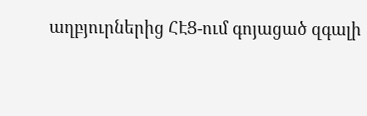աղբյուրներից ՀԷՑ-ում գոյացած զգալի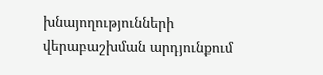խնայողությունների վերաբաշխման արդյունքում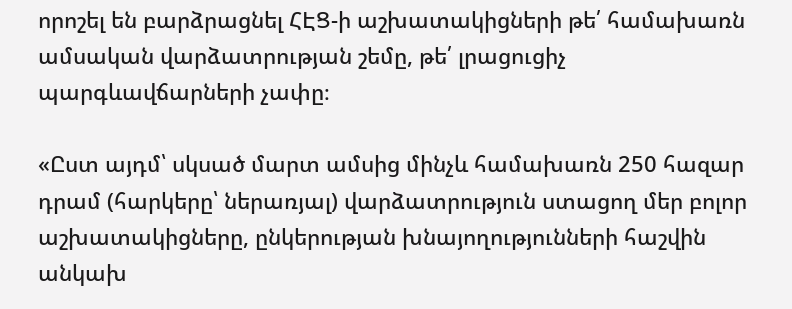որոշել են բարձրացնել ՀԷՑ-ի աշխատակիցների թե՛ համախառն ամսական վարձատրության շեմը, թե՛ լրացուցիչ պարգևավճարների չափը։

«Ըստ այդմ՝ սկսած մարտ ամսից մինչև համախառն 250 հազար դրամ (հարկերը՝ ներառյալ) վարձատրություն ստացող մեր բոլոր աշխատակիցները, ընկերության խնայողությունների հաշվին անկախ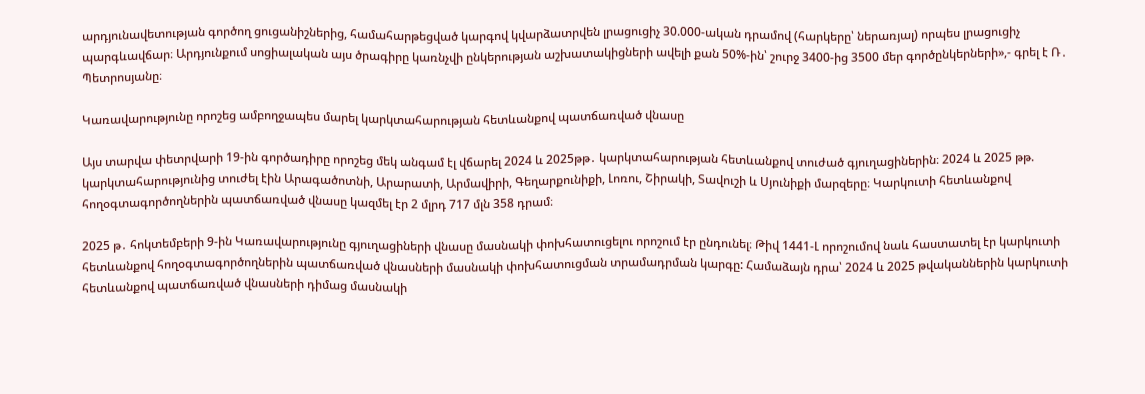արդյունավետության գործող ցուցանիշներից, համահարթեցված կարգով կվարձատրվեն լրացուցիչ 30.000-ական դրամով (հարկերը՝ ներառյալ) որպես լրացուցիչ պարգևավճար։ Արդյունքում սոցիալական այս ծրագիրը կառնչվի ընկերության աշխատակիցների ավելի քան 50%-ին՝ շուրջ 3400-ից 3500 մեր գործընկերների»,- գրել է Ռ․ Պետրոսյանը։

Կառավարությունը որոշեց ամբողջապես մարել կարկտահարության հետևանքով պատճառված վնասը

Այս տարվա փետրվարի 19-ին գործադիրը որոշեց մեկ անգամ էլ վճարել 2024 և 2025թթ․ կարկտահարության հետևանքով տուժած գյուղացիներին։ 2024 և 2025 թթ. կարկտահարությունից տուժել էին Արագածոտնի, Արարատի, Արմավիրի, Գեղարքունիքի, Լոռու, Շիրակի, Տավուշի և Սյունիքի մարզերը։ Կարկուտի հետևանքով հողօգտագործողներին պատճառված վնասը կազմել էր 2 մլրդ 717 մլն 358 դրամ։

2025 թ․ հոկտեմբերի 9-ին Կառավարությունը գյուղացիների վնասը մասնակի փոխհատուցելու որոշում էր ընդունել։ Թիվ 1441-Լ որոշումով նաև հաստատել էր կարկուտի հետևանքով հողօգտագործողներին պատճառված վնասների մասնակի փոխհատուցման տրամադրման կարգը: Համաձայն դրա՝ 2024 և 2025 թվականներին կարկուտի հետևանքով պատճառված վնասների դիմաց մասնակի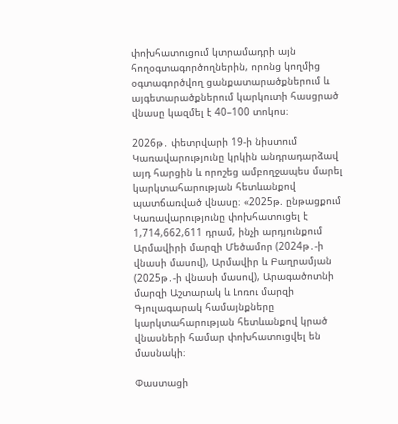փոխհատուցում կտրամադրի այն հողօգտագործողներին, որոնց կողմից օգտագործվող ցանքատարածքներում և այգետարածքներում կարկուտի հասցրած վնասը կազմել է 40–100 տոկոս։

2026թ․ փետրվարի 19-ի նիստում Կառավարությունը կրկին անդրադարձավ այդ հարցին և որոշեց ամբողջապես մարել կարկտահարության հետևանքով պատճառված վնասը։ «2025թ. ընթացքում Կառավարությունը փոխհատուցել է 1,714,662,611 դրամ, ինչի արդյունքում Արմավիրի մարզի Մեծամոր (2024թ․-ի վնասի մասով), Արմավիր և Բաղրամյան (2025թ․-ի վնասի մասով), Արագածոտնի մարզի Աշտարակ և Լոռու մարզի Գյուլագարակ համայնքները կարկտահարության հետևանքով կրած վնասների համար փոխհատուցվել են մասնակի։

Փաստացի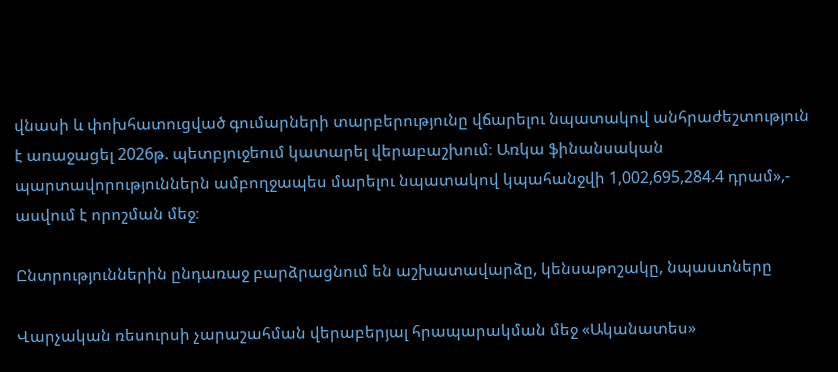վնասի և փոխհատուցված գումարների տարբերությունը վճարելու նպատակով անհրաժեշտություն է առաջացել 2026թ. պետբյուջեում կատարել վերաբաշխում։ Առկա ֆինանսական պարտավորություններն ամբողջապես մարելու նպատակով կպահանջվի 1,002,695,284.4 դրամ»,- ասվում է որոշման մեջ։

Ընտրություններին ընդառաջ բարձրացնում են աշխատավարձը, կենսաթոշակը, նպաստները

Վարչական ռեսուրսի չարաշահման վերաբերյալ հրապարակման մեջ «Ականատես»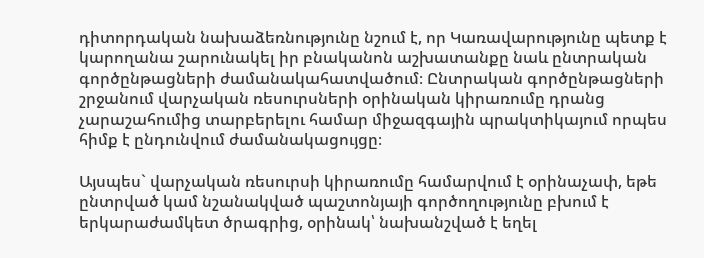դիտորդական նախաձեռնությունը նշում է, որ Կառավարությունը պետք է կարողանա շարունակել իր բնականոն աշխատանքը նաև ընտրական գործընթացների ժամանակահատվածում։ Ընտրական գործընթացների շրջանում վարչական ռեսուրսների օրինական կիրառումը դրանց չարաշահումից տարբերելու համար միջազգային պրակտիկայում որպես հիմք է ընդունվում ժամանակացույցը։

Այսպես` վարչական ռեսուրսի կիրառումը համարվում է օրինաչափ, եթե ընտրված կամ նշանակված պաշտոնյայի գործողությունը բխում է երկարաժամկետ ծրագրից, օրինակ՝ նախանշված է եղել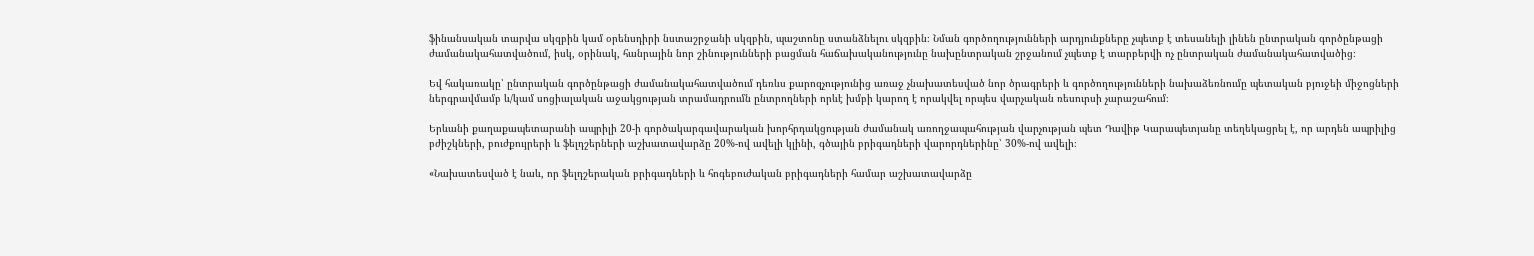ֆինանսական տարվա սկզբին կամ օրենսդիրի նստաշրջանի սկզբին, պաշտոնը ստանձնելու սկզբին։ Նման գործողությունների արդյունքները չպետք է տեսանելի լինեն ընտրական գործընթացի ժամանակահատվածում, իսկ, օրինակ, հանրային նոր շինությունների բացման հաճախականությունը նախընտրական շրջանում չպետք է տարբերվի ոչ ընտրական ժամանակահատվածից։

Եվ հակառակը՝ ընտրական գործընթացի ժամանակահատվածում դեռևս քարոզչությունից առաջ չնախատեսված նոր ծրագրերի և գործողությունների նախաձեռնումը պետական բյուջեի միջոցների ներգրավմամբ և/կամ սոցիալական աջակցության տրամադրումն ընտրողների որևէ խմբի կարող է որակվել որպես վարչական ռեսուրսի չարաշահում։

Երևանի քաղաքապետարանի ապրիլի 20-ի գործակարգավարական խորհրդակցության ժամանակ առողջապահության վարչության պետ Դավիթ Կարապետյանը տեղեկացրել է, որ արդեն ապրիլից բժիշկների, բուժքույրերի և ֆելդշերների աշխատավարձը 20%-ով ավելի կլինի, գծային բրիգադների վարորդներինը՝ 30%-ով ավելի։

«Նախատեսված է նաև, որ ֆելդշերական բրիգադների և հոգեբուժական բրիգադների համար աշխատավարձը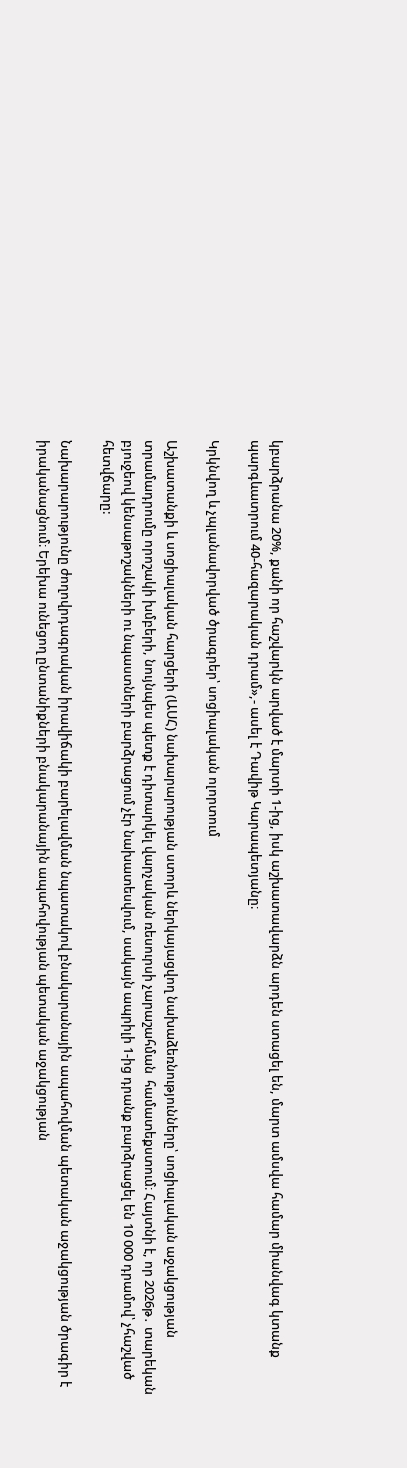կբարձրանա 20%, քանի որ հաշվարկն արված է մարտի 1-ից, իսկ աշխատավարձն արդեն ստացել են, մարտ ամսվա համար միանվագ կտանք պարգևատրում 40-հազարական դրամ»,- ասել է Դավիթ Կարապետյանը։

Կրկնվող և չպլանավորված ծրագրեր՝ սոցիալական ոլորտում

Աշխատանքի և սոցիալական հարցերի (ԱՍՀ) նախարարության ստորև ներկայացվող նախաձեռնությունները՝ սոցիալական աջակցության տրամադրումը որոշակի խմբերի, նույնպես պետք է դիտարկել վարչական ռեսուրսի չարաշահման  համատեքստում։ Հայտնի է, որ 2026թ․ տարեկան բյուջեով կենսաթոշակների ու նպաստների բարձրացում չէր նախատեսվում, սակայն ապրիլի 1-ից դրանք բարձրացել են 10 000 դրամով՝ չհաշված հետվճարը:

Նախարարությունը ժողովրդագրական իրավիճակի բարելավման նպատակով բնակարանային ապահովման պետական աջակցության ծրագիր է իրականացնում։ Երեխա ունեցող ընտանիքների բնակարանային ապահովության պետական աջակցության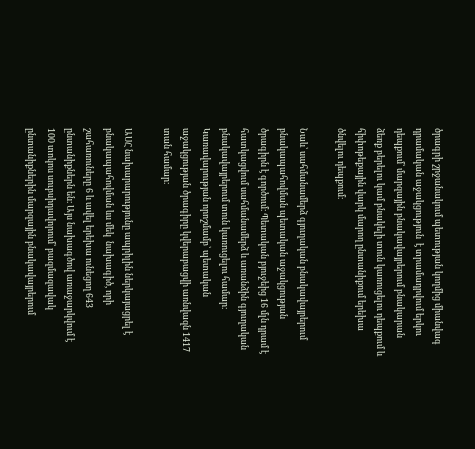ծրագրի շրջանակում պետության կողմից միանվագ դրամական աջակցություն  է տրամադրվում երկու դեպքում՝ մարզային բնակավայրերում բնակարան ձեռք բերելու կամ բնակելի տուն կառուցելու դեպքում և հիփոթեքային վարկ մարող ընտանիքում երեխա ծնվելու դեպքում։

Նաև՝ սահմանամերձ գյուղական բնակավայրերում բնակապահովման պետական աջակցության ծրագիրն է գործում։ Պետական բյուջեից 16 մլն դրամ է հատկացվում սահմանամերձ և առանձին գյուղական բնակավայրերում տուն կառուցելու համար։  Կառավարության որոշմամբ՝ պետական աջակցության ծրագիրը կվերաբացվի առնվազն 1417 տան համար։

ԱՍՀ նախարարությունը ապրիլին ներկայացրել է բնակապահովման ևս մեկ  նախագիծ, որի շահառուները 6 և ավել երեխա ունեցող 643 ընտանիքներն են։ Այս նախագծով առաջարկվում է 100 տոկոս սուբսիդավորում՝ բազմազավակ ընտանիքներին մարզային բնակավայրերում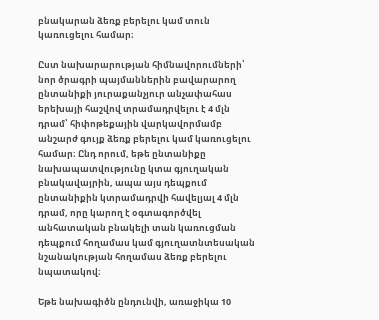բնակարան ձեռք բերելու կամ տուն կառուցելու համար։

Ըստ նախարարության հիմնավորումների՝ նոր ծրագրի պայմաններին բավարարող ընտանիքի յուրաքանչյուր անչափահաս երեխայի հաշվով տրամադրվելու է 4 մլն դրամ՝ հիփոթեքային վարկավորմամբ անշարժ գույք ձեռք բերելու կամ կառուցելու համար։ Ընդ որում, եթե ընտանիքը նախապատվությունը կտա գյուղական բնակավայրին, ապա այս դեպքում ընտանիքին կտրամադրվի հավելյալ 4 մլն դրամ, որը կարող է օգտագործվել անհատական բնակելի տան կառուցման դեպքում հողամաս կամ գյուղատնտեսական նշանակության հողամաս ձեռք բերելու նպատակով։

Եթե նախագիծն ընդունվի, առաջիկա 10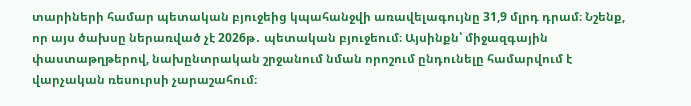տարիների համար պետական բյուջեից կպահանջվի առավելագույնը 31,9 մլրդ դրամ։ Նշենք, որ այս ծախսը ներառված չէ 2026թ․ պետական բյուջեում։ Այսինքն՝ միջազգային փաստաթղթերով, նախընտրական շրջանում նման որոշում ընդունելը համարվում է վարչական ռեսուրսի չարաշահում։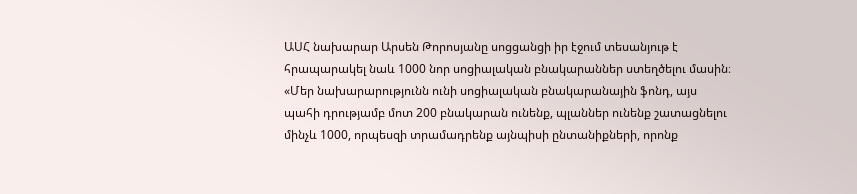ԱՍՀ նախարար Արսեն Թորոսյանը սոցցանցի իր էջում տեսանյութ է հրապարակել նաև 1000 նոր սոցիալական բնակարաններ ստեղծելու մասին։ «Մեր նախարարությունն ունի սոցիալական բնակարանային ֆոնդ, այս պահի դրությամբ մոտ 200 բնակարան ունենք, պլաններ ունենք շատացնելու մինչև 1000, որպեսզի տրամադրենք այնպիսի ընտանիքների, որոնք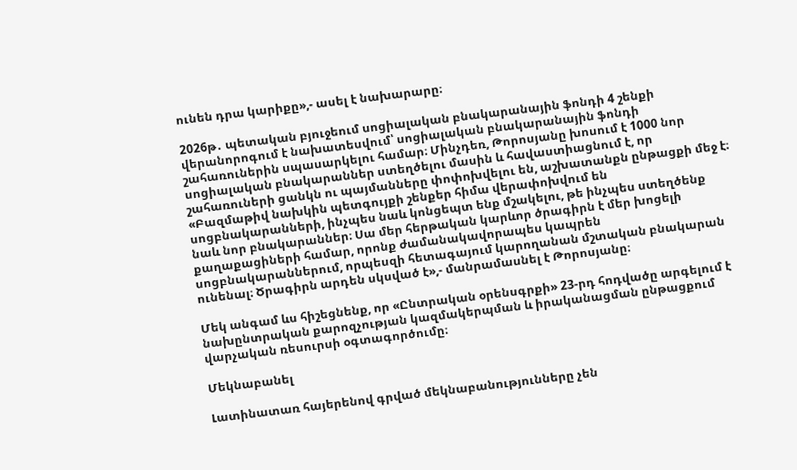ունեն դրա կարիքը»,- ասել է նախարարը։

2026թ․ պետական բյուջեում սոցիալական բնակարանային ֆոնդի 4 շենքի վերանորոգում է նախատեսվում՝ սոցիալական բնակարանային ֆոնդի շահառուներին սպասարկելու համար։ Մինչդեռ, Թորոսյանը խոսում է 1000 նոր սոցիալական բնակարաններ ստեղծելու մասին և հավաստիացնում է, որ շահառուների ցանկն ու պայմանները փոփոխվելու են, աշխատանքն ընթացքի մեջ է։ «Բազմաթիվ նախկին պետգույքի շենքեր հիմա վերափոխվում են սոցբնակարանների, ինչպես նաև կոնցեպտ ենք մշակելու, թե ինչպես ստեղծենք նաև նոր բնակարաններ։ Սա մեր հերթական կարևոր ծրագիրն է մեր խոցելի քաղաքացիների համար, որոնք ժամանակավորապես կապրեն սոցբնակարաններում, որպեսզի հետագայում կարողանան մշտական բնակարան ունենալ։ Ծրագիրն արդեն սկսված է»,- մանրամասնել է Թորոսյանը։

Մեկ անգամ ևս հիշեցնենք, որ «Ընտրական օրենսգրքի» 23-րդ հոդվածը արգելում է նախընտրական քարոզչության կազմակերպման և իրականացման ընթացքում վարչական ռեսուրսի օգտագործումը։

Մեկնաբանել

Լատինատառ հայերենով գրված մեկնաբանությունները չեն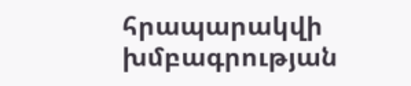հրապարակվի խմբագրության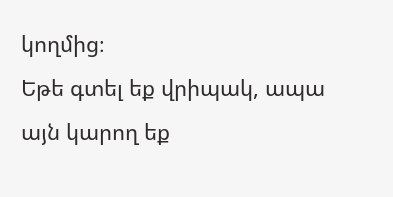կողմից։
Եթե գտել եք վրիպակ, ապա այն կարող եք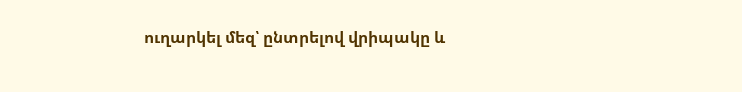ուղարկել մեզ՝ ընտրելով վրիպակը և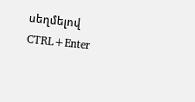սեղմելով CTRL+Enter